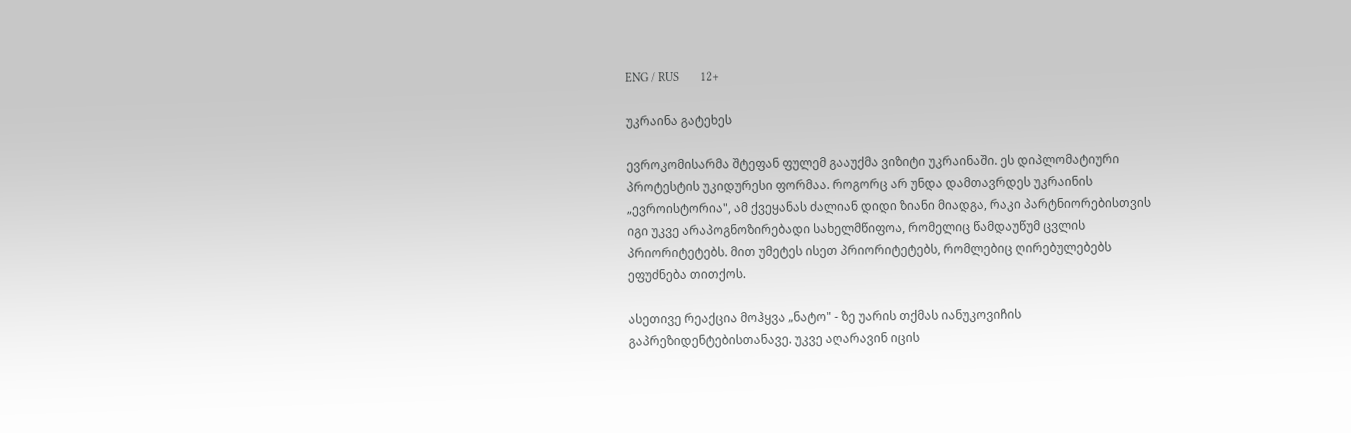ENG / RUS       12+

უკრაინა გატეხეს

ევროკომისარმა შტეფან ფულემ გააუქმა ვიზიტი უკრაინაში. ეს დიპლომატიური პროტესტის უკიდურესი ფორმაა. როგორც არ უნდა დამთავრდეს უკრაინის „ევროისტორია", ამ ქვეყანას ძალიან დიდი ზიანი მიადგა, რაკი პარტნიორებისთვის იგი უკვე არაპოგნოზირებადი სახელმწიფოა, რომელიც წამდაუწუმ ცვლის პრიორიტეტებს. მით უმეტეს ისეთ პრიორიტეტებს, რომლებიც ღირებულებებს ეფუძნება თითქოს.

ასეთივე რეაქცია მოჰყვა „ნატო" - ზე უარის თქმას იანუკოვიჩის გაპრეზიდენტებისთანავე. უკვე აღარავინ იცის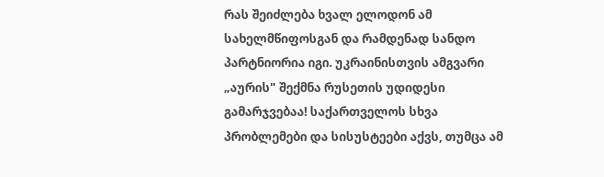რას შეიძლება ხვალ ელოდონ ამ სახელმწიფოსგან და რამდენად სანდო პარტნიორია იგი. უკრაინისთვის ამგვარი „აურის" შექმნა რუსეთის უდიდესი გამარჯვებაა! საქართველოს სხვა პრობლემები და სისუსტეები აქვს, თუმცა ამ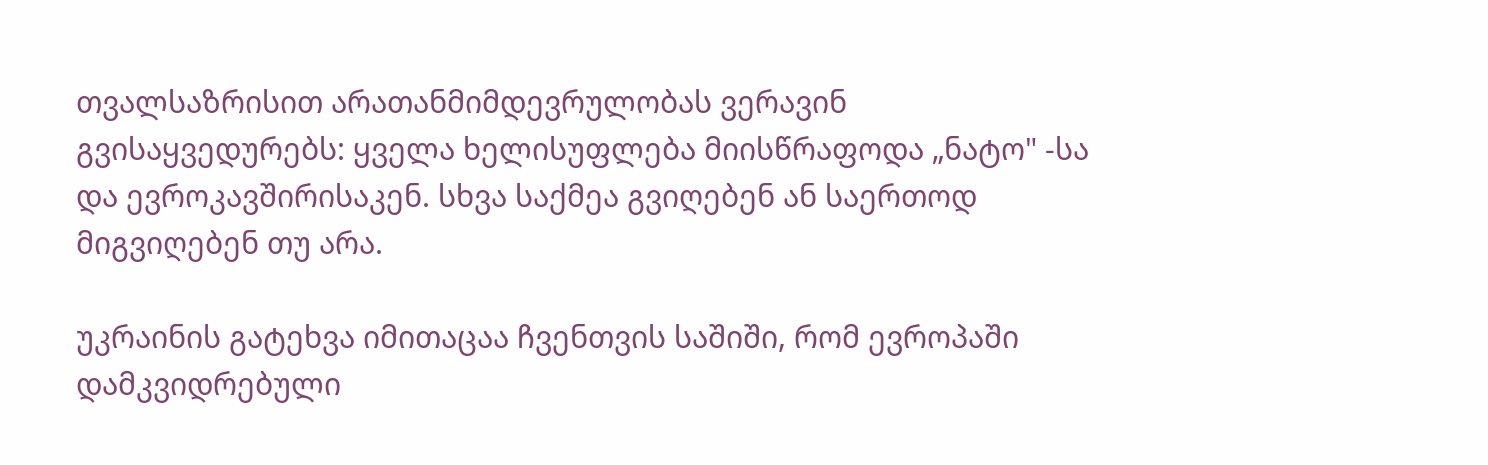თვალსაზრისით არათანმიმდევრულობას ვერავინ გვისაყვედურებს: ყველა ხელისუფლება მიისწრაფოდა „ნატო" -სა და ევროკავშირისაკენ. სხვა საქმეა გვიღებენ ან საერთოდ მიგვიღებენ თუ არა.

უკრაინის გატეხვა იმითაცაა ჩვენთვის საშიში, რომ ევროპაში დამკვიდრებული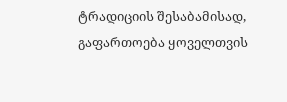ტრადიციის შესაბამისად, გაფართოება ყოველთვის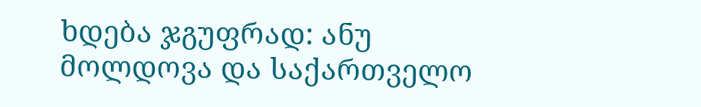ხდება ჯგუფრად: ანუ მოლდოვა და საქართველო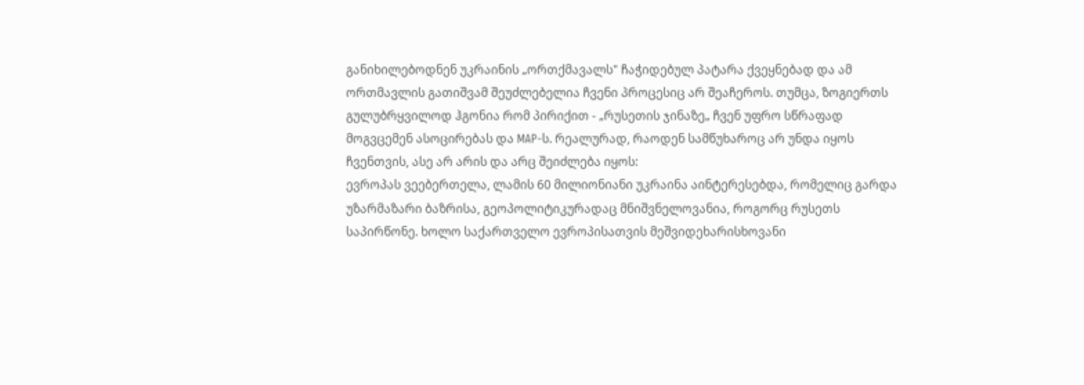განიხილებოდნენ უკრაინის „ორთქმავალს" ჩაჭიდებულ პატარა ქვეყნებად და ამ ორთმავლის გათიშვამ შეუძლებელია ჩვენი პროცესიც არ შეაჩეროს. თუმცა, ზოგიერთს გულუბრყვილოდ ჰგონია რომ პირიქით - „რუსეთის ჯინაზე„ ჩვენ უფრო სწრაფად მოგვცემენ ასოცირებას და MAP-ს. რეალურად, რაოდენ სამწუხაროც არ უნდა იყოს ჩვენთვის, ასე არ არის და არც შეიძლება იყოს:
ევროპას ვეებერთელა, ლამის 60 მილიონიანი უკრაინა აინტერესებდა, რომელიც გარდა უზარმაზარი ბაზრისა, გეოპოლიტიკურადაც მნიშვნელოვანია, როგორც რუსეთს საპირწონე. ხოლო საქართველო ევროპისათვის მეშვიდეხარისხოვანი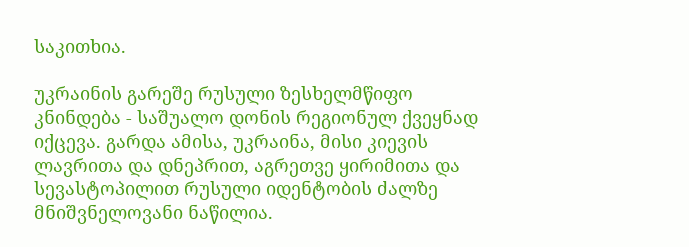საკითხია.

უკრაინის გარეშე რუსული ზესხელმწიფო კნინდება - საშუალო დონის რეგიონულ ქვეყნად იქცევა. გარდა ამისა, უკრაინა, მისი კიევის ლავრითა და დნეპრით, აგრეთვე ყირიმითა და სევასტოპილით რუსული იდენტობის ძალზე მნიშვნელოვანი ნაწილია.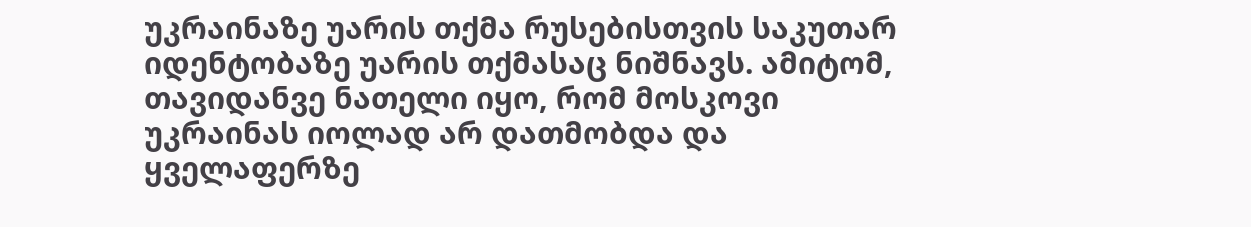უკრაინაზე უარის თქმა რუსებისთვის საკუთარ იდენტობაზე უარის თქმასაც ნიშნავს. ამიტომ, თავიდანვე ნათელი იყო, რომ მოსკოვი უკრაინას იოლად არ დათმობდა და ყველაფერზე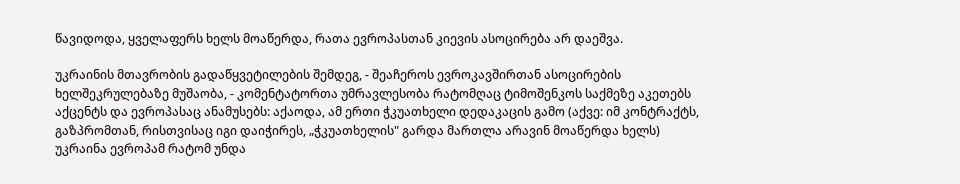წავიდოდა, ყველაფერს ხელს მოაწერდა, რათა ევროპასთან კიევის ასოცირება არ დაეშვა.

უკრაინის მთავრობის გადაწყვეტილების შემდეგ, - შეაჩეროს ევროკავშირთან ასოცირების ხელშეკრულებაზე მუშაობა, - კომენტატორთა უმრავლესობა რატომღაც ტიმოშენკოს საქმეზე აკეთებს აქცენტს და ევროპასაც ანამუსებს: აქაოდა, ამ ერთი ჭკუათხელი დედაკაცის გამო (აქვე: იმ კონტრაქტს, გაზპრომთან, რისთვისაც იგი დაიჭირეს, „ჭკუათხელის" გარდა მართლა არავინ მოაწერდა ხელს) უკრაინა ევროპამ რატომ უნდა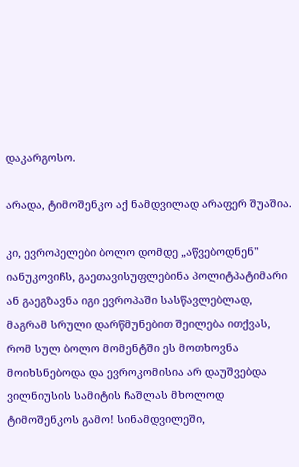დაკარგოსო.

არადა, ტიმოშენკო აქ ნამდვილად არაფერ შუაშია.

კი, ევროპელები ბოლო დომდე „აწვებოდნენ" იანუკოვიჩს, გაეთავისუფლებინა პოლიტპატიმარი ან გაეგზავნა იგი ევროპაში სასწავლებლად, მაგრამ სრული დარწმუნებით შეილება ითქვას, რომ სულ ბოლო მომენტში ეს მოთხოვნა მოიხსნებოდა და ევროკომისია არ დაუშვებდა ვილნიუსის სამიტის ჩაშლას მხოლოდ ტიმოშენკოს გამო! სინამდვილეში,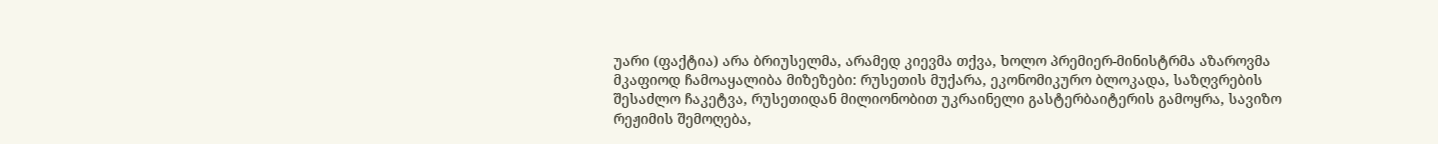უარი (ფაქტია) არა ბრიუსელმა, არამედ კიევმა თქვა, ხოლო პრემიერ-მინისტრმა აზაროვმა მკაფიოდ ჩამოაყალიბა მიზეზები: რუსეთის მუქარა, ეკონომიკურო ბლოკადა, საზღვრების შესაძლო ჩაკეტვა, რუსეთიდან მილიონობით უკრაინელი გასტერბაიტერის გამოყრა, სავიზო რეჟიმის შემოღება,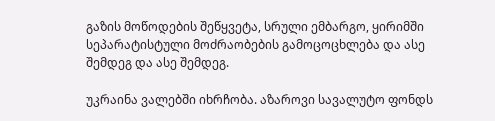გაზის მოწოდების შეწყვეტა, სრული ემბარგო, ყირიმში სეპარატისტული მოძრაობების გამოცოცხლება და ასე შემდეგ და ასე შემდეგ.

უკრაინა ვალებში იხრჩობა. აზაროვი სავალუტო ფონდს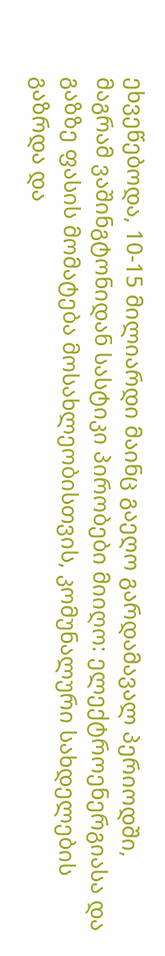ეხვეწებოდა, 10-15 მილიარდი მაინც გაეღო გარდამავალ პერიოდში, მაგრამ ვაშინგტონიდან სასტიკი პირობები მიიღო: ელექტროენერგიასა და გაზზე ფასის მომატება მოსახლეობისთვის, კომუნალური სახდელების გაზრდა და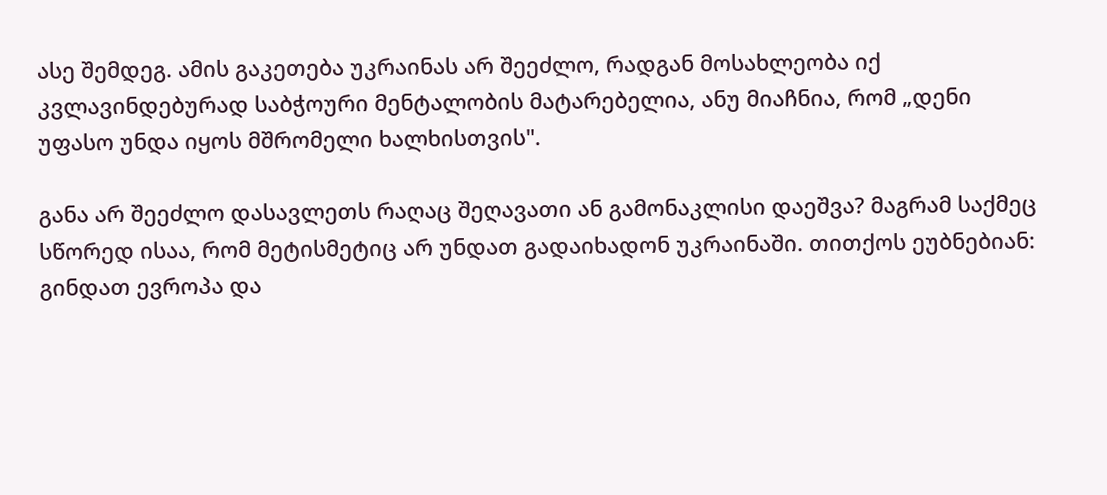ასე შემდეგ. ამის გაკეთება უკრაინას არ შეეძლო, რადგან მოსახლეობა იქ კვლავინდებურად საბჭოური მენტალობის მატარებელია, ანუ მიაჩნია, რომ „დენი უფასო უნდა იყოს მშრომელი ხალხისთვის".

განა არ შეეძლო დასავლეთს რაღაც შეღავათი ან გამონაკლისი დაეშვა? მაგრამ საქმეც სწორედ ისაა, რომ მეტისმეტიც არ უნდათ გადაიხადონ უკრაინაში. თითქოს ეუბნებიან: გინდათ ევროპა და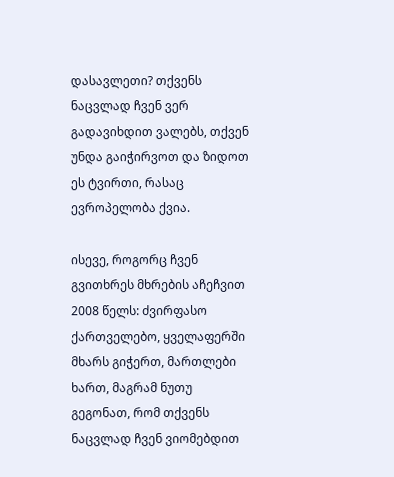დასავლეთი? თქვენს ნაცვლად ჩვენ ვერ გადავიხდით ვალებს, თქვენ უნდა გაიჭირვოთ და ზიდოთ ეს ტვირთი, რასაც ევროპელობა ქვია.

ისევე, როგორც ჩვენ გვითხრეს მხრების აჩეჩვით 2008 წელს: ძვირფასო ქართველებო, ყველაფერში მხარს გიჭერთ, მართლები ხართ, მაგრამ ნუთუ გეგონათ, რომ თქვენს ნაცვლად ჩვენ ვიომებდით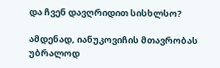და ჩვენ დავღრიდით სისხლსო?

ამდენად, იანუკოვიჩის მთავრობას უბრალოდ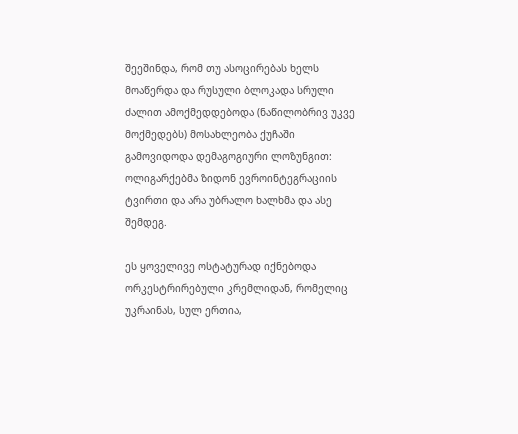შეეშინდა, რომ თუ ასოცირებას ხელს მოაწერდა და რუსული ბლოკადა სრული ძალით ამოქმედდებოდა (ნაწილობრივ უკვე მოქმედებს) მოსახლეობა ქუჩაში გამოვიდოდა დემაგოგიური ლოზუნგით: ოლიგარქებმა ზიდონ ევროინტეგრაციის ტვირთი და არა უბრალო ხალხმა და ასე შემდეგ.

ეს ყოველივე ოსტატურად იქნებოდა ორკესტრირებული კრემლიდან, რომელიც უკრაინას, სულ ერთია,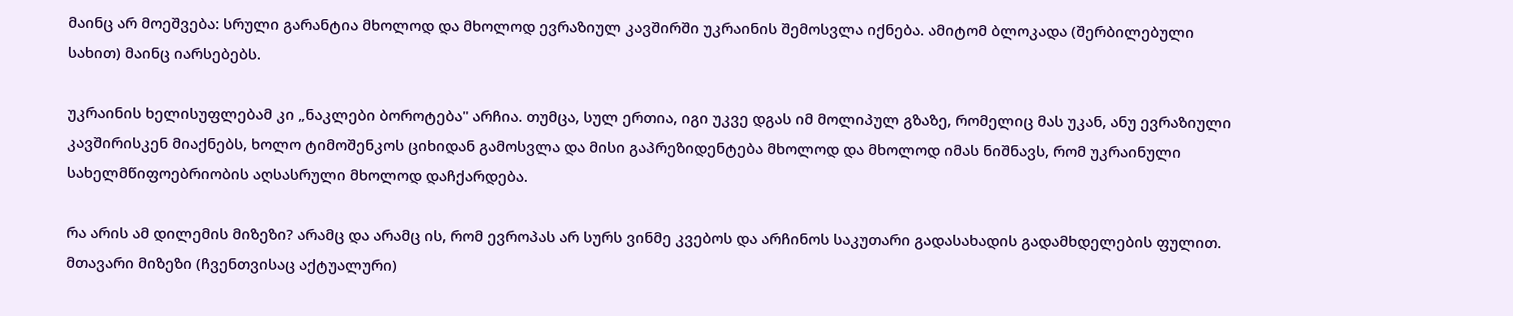მაინც არ მოეშვება: სრული გარანტია მხოლოდ და მხოლოდ ევრაზიულ კავშირში უკრაინის შემოსვლა იქნება. ამიტომ ბლოკადა (შერბილებული სახით) მაინც იარსებებს.

უკრაინის ხელისუფლებამ კი „ნაკლები ბოროტება" არჩია. თუმცა, სულ ერთია, იგი უკვე დგას იმ მოლიპულ გზაზე, რომელიც მას უკან, ანუ ევრაზიული კავშირისკენ მიაქნებს, ხოლო ტიმოშენკოს ციხიდან გამოსვლა და მისი გაპრეზიდენტება მხოლოდ და მხოლოდ იმას ნიშნავს, რომ უკრაინული სახელმწიფოებრიობის აღსასრული მხოლოდ დაჩქარდება.

რა არის ამ დილემის მიზეზი? არამც და არამც ის, რომ ევროპას არ სურს ვინმე კვებოს და არჩინოს საკუთარი გადასახადის გადამხდელების ფულით. მთავარი მიზეზი (ჩვენთვისაც აქტუალური)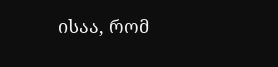ისაა, რომ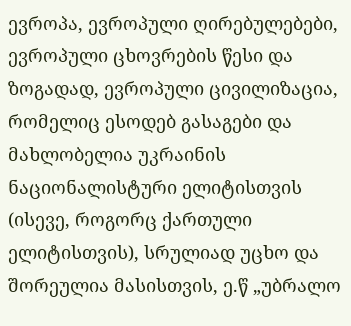ევროპა, ევროპული ღირებულებები, ევროპული ცხოვრების წესი და ზოგადად, ევროპული ცივილიზაცია, რომელიც ესოდებ გასაგები და მახლობელია უკრაინის ნაციონალისტური ელიტისთვის (ისევე, როგორც ქართული ელიტისთვის), სრულიად უცხო და შორეულია მასისთვის, ე.წ „უბრალო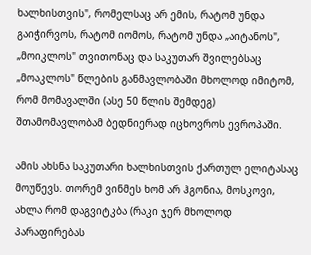ხალხისთვის", რომელსაც არ ემის, რატომ უნდა გაიჭირვოს, რატომ იომოს, რატომ უნდა „აიტანოს", „მოიკლოს" თვითონაც და საკუთარ შვილებსაც „მოაკლოს" წლების განმავლობაში მხოლოდ იმიტომ, რომ მომავალში (ასე 50 წლის შემდეგ) შთამომავლობამ ბედნიერად იცხოვროს ევროპაში.

ამის ახსნა საკუთარი ხალხისთვის ქართულ ელიტასაც მოუწევს. თორემ ვინმეს ხომ არ ჰგონია, მოსკოვი, ახლა რომ დაგვიტკბა (რაკი ჯერ მხოლოდ პარაფირებას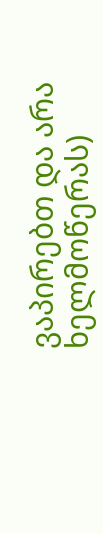ვაპირებთ და არა ხელმოწერას)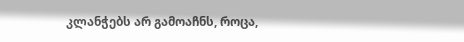კლანჭებს არ გამოაჩნს, როცა,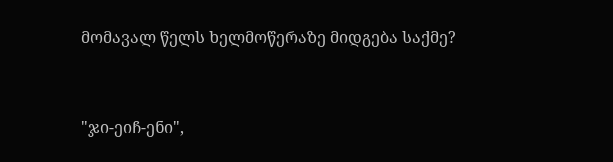მომავალ წელს ხელმოწერაზე მიდგება საქმე?


"ჯი-ეიჩ-ენი",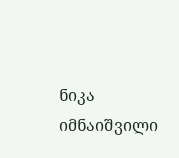ნიკა იმნაიშვილი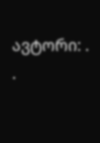ავტორი: . .